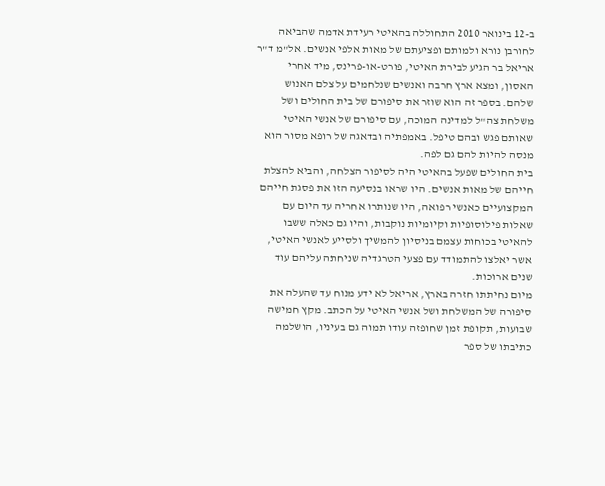ב-12 בינואר 2010 התחוללה בהאיטי רעידת אדמה שהביאה לחורבן נורא ולמותם ופציעתם של מאות אלפי אנשים. אל"מ ד"ר אריאל בר הגיע לבירת האיטי, פורט-או-פרינס, מיד אחרי האסון, ומצא ארץ חרבה ואנשים שנלחמים על צלם האנוש שלהם. בספר זה הוא שוזר את סיפורם של בית החולים ושל משלחת צה"ל למדינה המוכה, עם סיפורם של אנשי האיטי שאותם פגש ובהם טיפל. באמפתיה ובדאגה של רופא מסור הוא מנסה להיות להם גם לפה.
בית החולים שפעל בהאיטי היה לסיפור הצלחה, והביא להצלת חייהם של מאות אנשים. היו שראו בנסיעה הזו את פסגת חייהם המקצועיים כאנשי רפואה, היו שנותרו אחריה עד היום עם שאלות פילוסופיות וקיומיות נוקבות, והיו גם כאלה ששבו להאיטי בכוחות עצמם בניסיון להמשיך ולסייע לאנשי האיטי, אשר יאלצו להתמודד עם פצעי הטרגדיה שניחתה עליהם עוד שנים ארוכות.
מיום נחיתתו חזרה בארץ, אריאל לא ידע מנוח עד שהעלה את סיפורה של המשלחת ושל אנשי האיטי על הכתב. מקץ חמישה שבועות, תקופת זמן שחופזה עודו תמוה גם בעיניו, הושלמה כתיבתו של ספר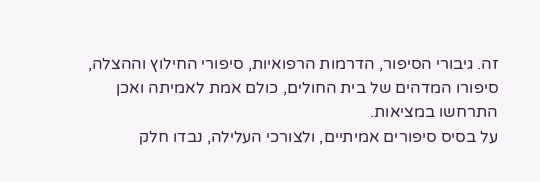זה. גיבורי הסיפור, הדרמות הרפואיות, סיפורי החילוץ וההצלה, סיפורו המדהים של בית החולים, כולם אמת לאמיתה ואכן התרחשו במציאות.
על בסיס סיפורים אמיתיים, ולצורכי העלילה, נבדו חלק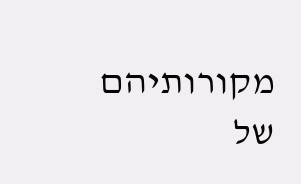מקורותיהם של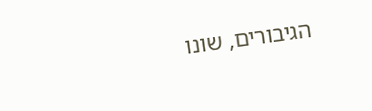הגיבורים, שונו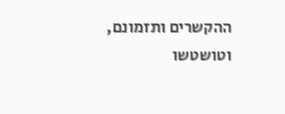ההקשרים ותזמונם, וטושטשו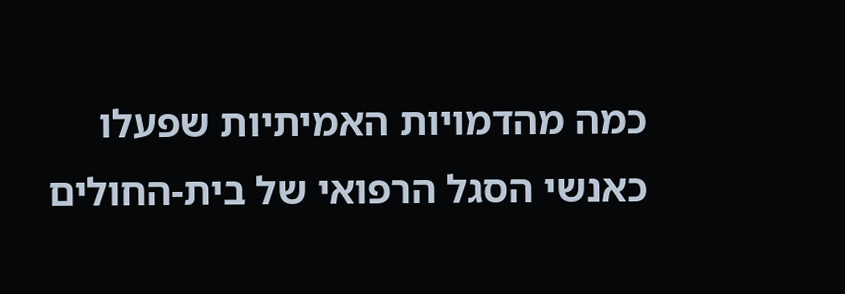כמה מהדמויות האמיתיות שפעלו כאנשי הסגל הרפואי של בית-החולים